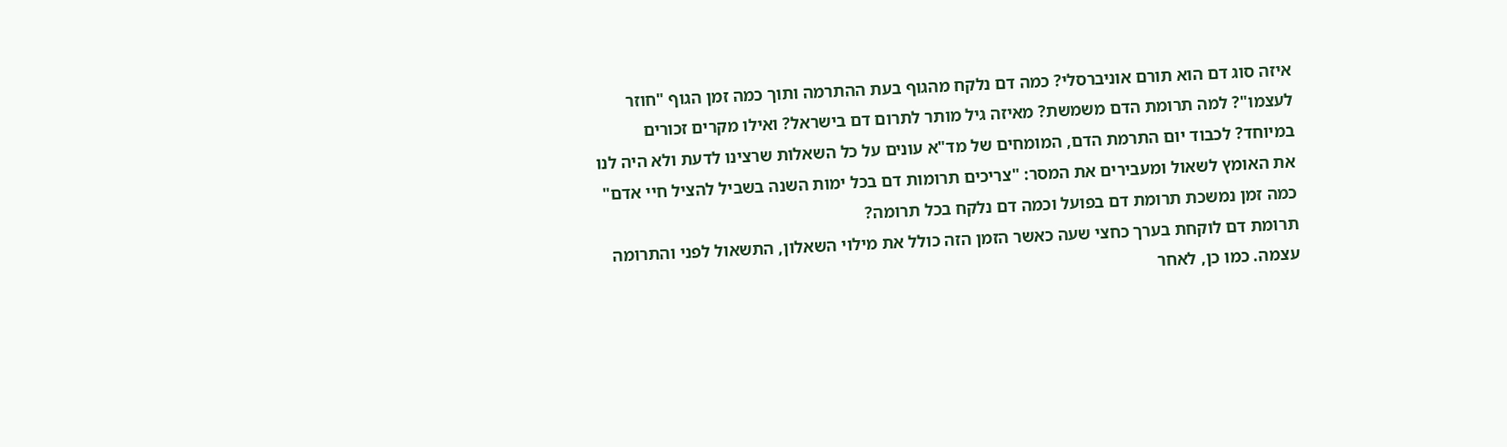איזה סוג דם הוא תורם אוניברסלי? כמה דם נלקח מהגוף בעת ההתרמה ותוך כמה זמן הגוף "חוזר לעצמו"? למה תרומת הדם משמשת? מאיזה גיל מותר לתרום דם בישראל? ואילו מקרים זכורים במיוחד? לכבוד יום התרמת הדם, המומחים של מד"א עונים על כל השאלות שרצינו לדעת ולא היה לנו את האומץ לשאול ומעבירים את המסר: "צריכים תרומות דם בכל ימות השנה בשביל להציל חיי אדם"
כמה זמן נמשכת תרומת דם בפועל וכמה דם נלקח בכל תרומה?
תרומת דם לוקחת בערך כחצי שעה כאשר הזמן הזה כולל את מילוי השאלון, התשאול לפני והתרומה עצמה. כמו כן, לאחר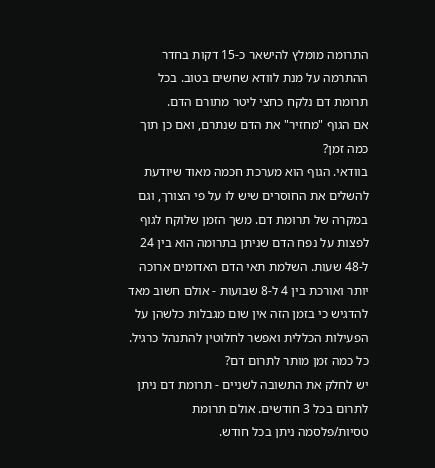התרומה מומלץ להישאר כ-15 דקות בחדר ההתרמה על מנת לוודא שחשים בטוב. בכל תרומת דם נלקח כחצי ליטר מתורם הדם.
אם הגוף "מחזיר" את הדם שנתרם, ואם כן תוך כמה זמן?
בוודאי. הגוף הוא מערכת חכמה מאוד שיודעת להשלים את החוסרים שיש לו על פי הצורך, וגם במקרה של תרומת דם. משך הזמן שלוקח לגוף לפצות על נפח הדם שניתן בתרומה הוא בין 24 ל-48 שעות. השלמת תאי הדם האדומים ארוכה יותר ואורכת בין 4 ל-8 שבועות - אולם חשוב מאד להדגיש כי בזמן הזה אין שום מגבלות כלשהן על הפעילות הכללית ואפשר לחלוטין להתנהל כרגיל.
כל כמה זמן מותר לתרום דם?
יש לחלק את התשובה לשניים - תרומת דם ניתן לתרום בכל 3 חודשים. אולם תרומת טסיות/פלסמה ניתן בכל חודש.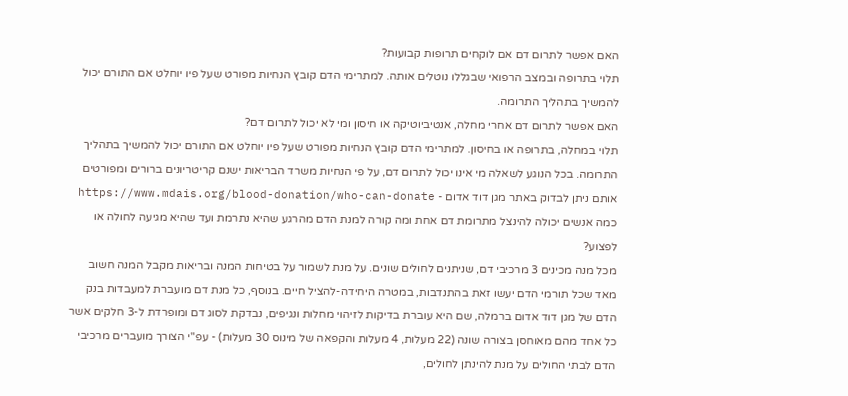האם אפשר לתרום דם אם לוקחים תרופות קבועות?
תלוי בתרופה ובמצב הרפואי שבגללו נוטלים אותה. למתרימי הדם קובץ הנחיות מפורט שעל פיו יוחלט אם התורם יכול להמשיך בתהליך התרומה.
האם אפשר לתרום דם אחרי מחלה, אנטיביוטיקה או חיסון ומי לא יכול לתרום דם?
תלוי במחלה, בתרופה או בחיסון. למתרימי הדם קובץ הנחיות מפורט שעל פיו יוחלט אם התורם יכול להמשיך בתהליך התרומה. בכל הנוגע לשאלה מי אינו יכול לתרום דם, על פי הנחיות משרד הבריאות ישנם קריטריונים ברורים ומפורטים אותם ניתן לבדוק באתר מגן דוד אדום - https://www.mdais.org/blood-donation/who-can-donate
כמה אנשים יכולה להינצל מתרומת דם אחת ומה קורה למנת הדם מהרגע שהיא נתרמת ועד שהיא מגיעה לחולה או לפצוע?
מכל מנה מכינים 3 מרכיבי דם, שניתנים לחולים שונים. על מנת לשמור על בטיחות המנה ובריאות מקבל המנה חשוב מאד שכל תורמי הדם יעשו זאת בהתנדבות, במטרה היחידה-להציל חיים. בנוסף, כל מנת דם מועברת למעבדות בנק הדם של מגן דוד אדום ברמלה, שם היא עוברת בדיקות לזיהוי מחלות ונגיפים, נבדקת לסוג דם ומופרדת ל-3 חלקים אשר כל אחד מהם מאוחסן בצורה שונה (22 מעלות, 4 מעלות והקפאה של מינוס 30 מעלות) - עפ"י הצורך מועברים מרכיבי הדם לבתי החולים על מנת להינתן לחולים,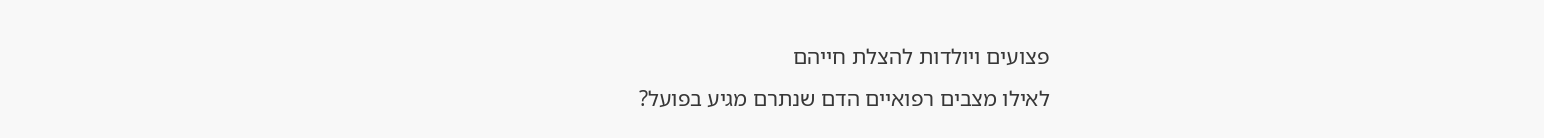פצועים ויולדות להצלת חייהם
לאילו מצבים רפואיים הדם שנתרם מגיע בפועל?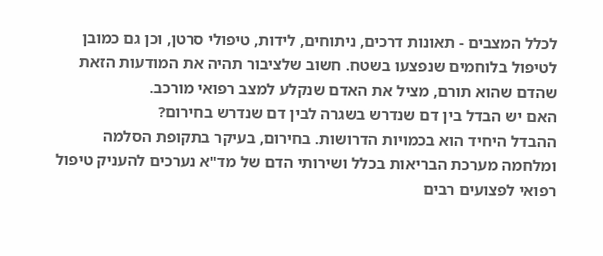לכלל המצבים - תאונות דרכים, ניתוחים, לידות, טיפולי סרטן, וכן גם כמובן לטיפול בלוחמים שנפצעו בשטח. חשוב שלציבור תהיה את המודעות הזאת שהדם שהוא תורם, מציל את האדם שנקלע למצב רפואי מורכב.
האם יש הבדל בין דם שנדרש בשגרה לבין דם שנדרש בחירום?
ההבדל היחיד הוא בכמויות הדרושות. בחירום, בעיקר בתקופת הסלמה ומלחמה מערכת הבריאות בכלל ושירותי הדם של מד"א נערכים להעניק טיפול רפואי לפצועים רבים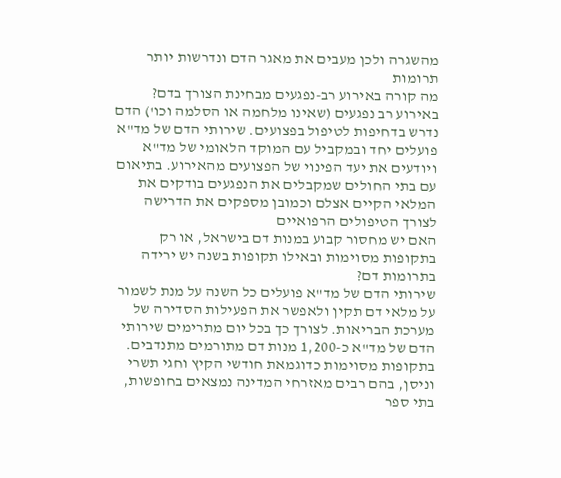מהשגרה ולכן מעבים את מאגר הדם ונדרשות יותר תרומות
מה קורה באירוע רב-נפגעים מבחינת הצורך בדם?
באירוע רב נפגעים (שאינו מלחמה או הסלמה וכו') הדם נדרש בדחיפות לטיפול בפצועים. שירותי הדם של מד"א פועלים יחד ובמקביל עם המוקד הלאומי של מד"א ויודעים את יעד הפינוי של הפצועים מהאירוע. בתיאום עם בתי החולים שמקבלים את הנפגעים בודקים את המלאי הקיים אצלם וכמובן מספקים את הדרישה לצורך הטיפולים הרפואיים
האם יש מחסור קבוע במנות דם בישראל, או רק בתקופות מסוימות ובאילו תקופות בשנה יש ירידה בתרומות דם?
שירותי הדם של מד"א פועלים כל השנה על מנת לשמור על מלאי דם תקין ולאפשר את הפעילות הסדירה של מערכת הבריאות. לצורך כך בכל יום מתרימים שירותי הדם של מד"א כ-1,200 מנות דם מתורמים מתנדבים. בתקופות מסוימות כדוגמאת חודשי הקיץ וחגי תשרי וניסן, בהם רבים מאזרחי המדינה נמצאים בחופשות, בתי ספר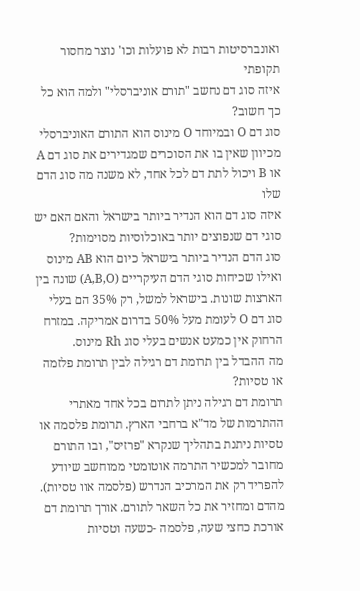ואונברסיטות רבות לא פועלות וכו' נוצר מחסור תקופתי
איזה סוג דם נחשב "תורם אוניברסלי" ולמה הוא כל כך חשוב?
סוג דם O ובמיוחד O מינוס הוא התורם האוניברסלי מכיוון שאין בו את הסוכרים שמגדירים את סוג דם A או B ויכול לתת דם לכל אחד, לא משנה מה סוג הדם שלו
איזה סוג דם הוא הנדיר ביותר בישראל והאם האם יש סוגי דם שנפוצים יותר באוכלוסיות מסוימות?
סוג הדם הנדיר ביותר בישראל כיום הוא AB מינוס ואילו שכיחות סוגי הדם העיקריים (A,B,O) שונה בין הארצות שונות. בישראל למשל, רק 35% הם בעלי סוג דם O לעומת מעל 50% בדרום אמריקה. במזרח הרחוק אין כמעט אנשים בעלי סוג Rh מינוס.
מה ההבדל בין תרומת דם רגילה לבין תרומת פלזמה או טסיות?
תרומת דם רגילה ניתן לתרום בכל אחד מאתרי ההתרמות של מד"א ברחבי הארץ. תרומת פלסמה או טסיות ניתנת בתהליך שנקרא "פרזיס", ובו התורם מחובר למכשיר התרמה אוטומטי ממוחשב שיודע להפריד רק את המרכיב הנדרש (פלסמה אוו טסיות). מהדם ומחזיר את כל השאר לתורם. אורך תרומת דם אורכת כחצי שעה, פלסמה -כשעה וטסיות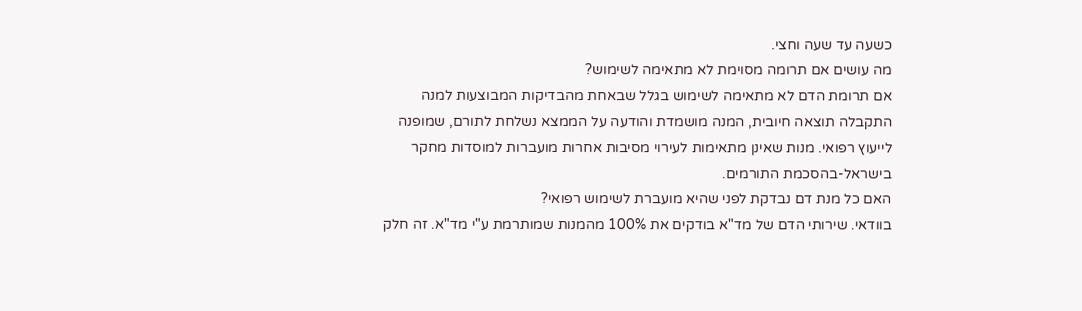כשעה עד שעה וחצי.
מה עושים אם תרומה מסוימת לא מתאימה לשימוש?
אם תרומת הדם לא מתאימה לשימוש בגלל שבאחת מהבדיקות המבוצעות למנה התקבלה תוצאה חיובית, המנה מושמדת והודעה על הממצא נשלחת לתורם, שמופנה לייעוץ רפואי. מנות שאינן מתאימות לעירוי מסיבות אחרות מועברות למוסדות מחקר בישראל-בהסכמת התורמים.
האם כל מנת דם נבדקת לפני שהיא מועברת לשימוש רפואי?
בוודאי. שירותי הדם של מד"א בודקים את 100% מהמנות שמותרמת ע"י מד"א. זה חלק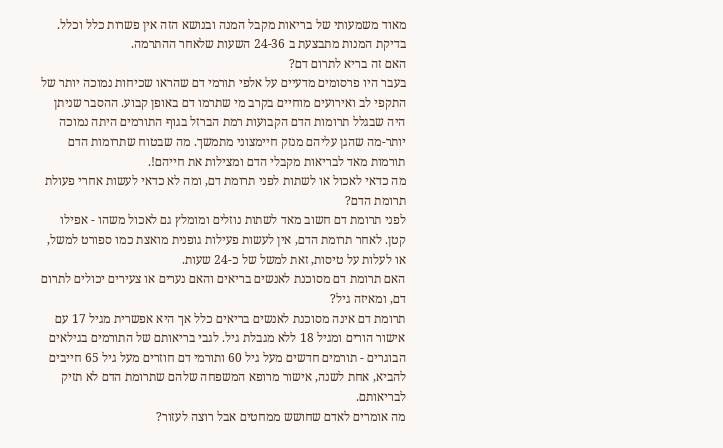מאוד משמעותי של בריאות מקבל המנה ובנושא הזה אין פשרות כלל וכלל. בדיקת המנות מתבצעת ב 24-36 השעות שלאחר ההתרמה.
האם זה בריא לתרום דם?
בעבר היו פרסומים מדעיים על אלפי תורמי דם שהראו שכיחות נמוכה יותר של התקפי לב ואירועים מוחיים בקרב מי שתרמו דם באופן קבוע. ההסבר שניתן היה שבגלל תרומות הדם הקבועות רמת הברזל בגוף התורמים היתה נמוכה יותר-מה שהגן עליהם מנזק חיימצוני מתמשך. מה שבטוח שתרומות הדם תורמות מאד לבריאות מקבלי הדם ומצילות את חייהם!.
מה כדאי לאכול או לשתות לפני תרומת דם, ומה לא כדאי לעשות אחרי פעולת תרומת הדם?
לפני תרומת דם חשוב מאד לשתות נוזלים ומומלץ גם לאכול משהו - אפילו קטן. לאחר תרומת הדם, אין לעשות פעילות גופנית מואצת כמו ספורט למשל, או לעלות על טיסות, זאת למשל של כ-24 שעות.
האם תרומת דם מסוכנת לאנשים בריאים והאם נערים או צעירים יכולים לתרום דם, ומאיזה גיל?
תרומת דם אינה מסוכנת לאנשים בריאים כלל אך היא אפשרית מגיל 17 עם אישור הורים ומגיל 18 ללא מגבלת גיל. לגבי בריאותם של התורמים בגילאים הבוגרים - תורמים חדשים מעל גיל 60 ותורמי דם חוזרים מעל גיל 65 חייבים להביא, אחת לשנה, אישור מרופא המשפחה שלהם שתרומת הדם לא תזיק לבריאותם.
מה אומרים לאדם שחושש ממחטים אבל רוצה לעזור?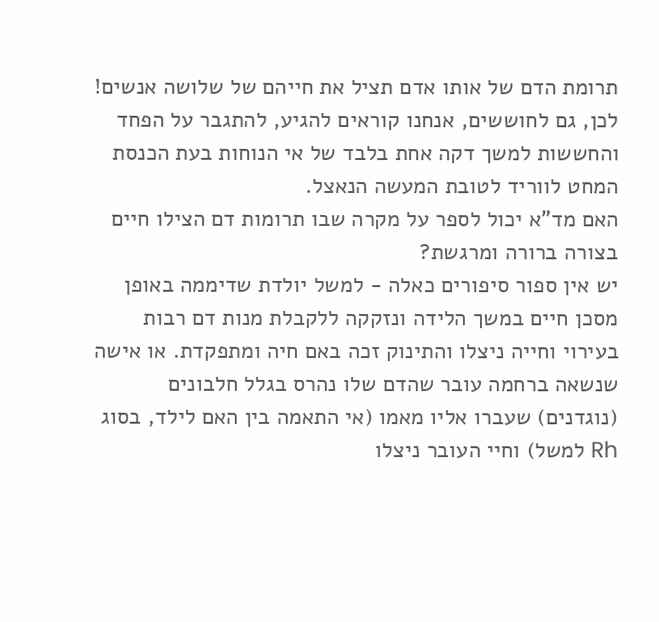תרומת הדם של אותו אדם תציל את חייהם של שלושה אנשים! לכן, גם לחוששים, אנחנו קוראים להגיע, להתגבר על הפחד והחששות למשך דקה אחת בלבד של אי הנוחות בעת הכנסת המחט לווריד לטובת המעשה הנאצל.
האם מד"א יכול לספר על מקרה שבו תרומות דם הצילו חיים בצורה ברורה ומרגשת?
יש אין ספור סיפורים כאלה - למשל יולדת שדיממה באופן מסכן חיים במשך הלידה ונזקקה ללקבלת מנות דם רבות בעירוי וחייה ניצלו והתינוק זכה באם חיה ומתפקדת. או אישה שנשאה ברחמה עובר שהדם שלו נהרס בגלל חלבונים (נוגדנים) שעברו אליו מאמו (אי התאמה בין האם לילד, בסוג Rh למשל) וחיי העובר ניצלו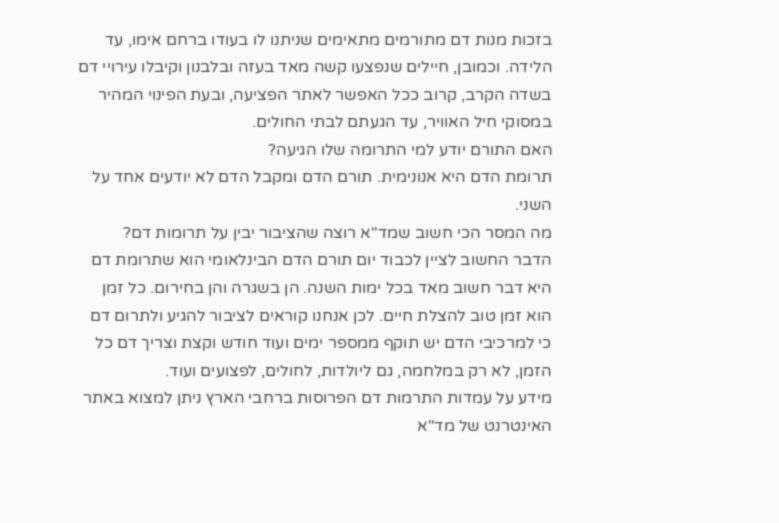בזכות מנות דם מתורמים מתאימים שניתנו לו בעודו ברחם אימו, עד הלידה. וכמובן, חיילים שנפצעו קשה מאד בעזה ובלבנון וקיבלו עירויי דם בשדה הקרב, קרוב ככל האפשר לאתר הפציעה, ובעת הפינוי המהיר במסוקי חיל האוויר, עד הגעתם לבתי החולים.
האם התורם יודע למי התרומה שלו הגיעה?
תרומת הדם היא אנונימית. תורם הדם ומקבל הדם לא יודעים אחד על השני.
מה המסר הכי חשוב שמד"א רוצה שהציבור יבין על תרומות דם?
הדבר החשוב לציין לכבוד יום תורם הדם הבינלאומי הוא שתרומת דם היא דבר חשוב מאד בכל ימות השנה. הן בשגרה והן בחירום. כל זמן הוא זמן טוב להצלת חיים. לכן אנחנו קוראים לציבור להגיע ולתרום דם כי למרכיבי הדם יש תוקף ממספר ימים ועוד חודש וקצת וצריך דם כל הזמן, לא רק במלחמה, גם ליולדות, לחולים, לפצועים ועוד.
מידע על עמדות התרמות דם הפרוסות ברחבי הארץ ניתן למצוא באתר האינטרנט של מד"א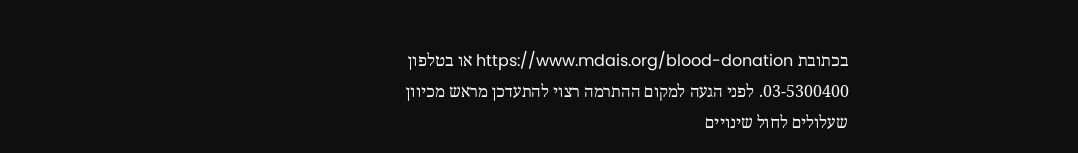בכתובת https://www.mdais.org/blood-donation או בטלפון 03-5300400. לפני הגעה למקום ההתרמה רצוי להתעדכן מראש מכיוון שעלולים לחול שינויים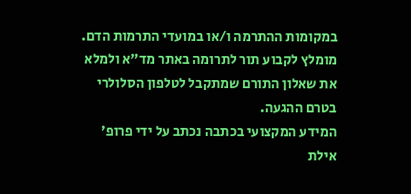במקומות ההתרמה ו/או במועדי התרמות הדם. מומלץ לקבוע תור לתרומה באתר מד"א ולמלא את שאלון התורם שמתקבל לטלפון הסלולרי בטרם ההגעה.
המידע המקצועי בכתבה נכתב על ידי פרופ' אילת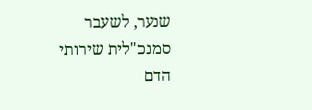שנער, לשעבר סמנכ"לית שירותי הדם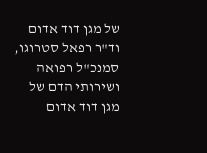של מגן דוד אדום וד"ר רפאל סטרוגו, סמנכ"ל רפואה ושירותי הדם של מגן דוד אדום